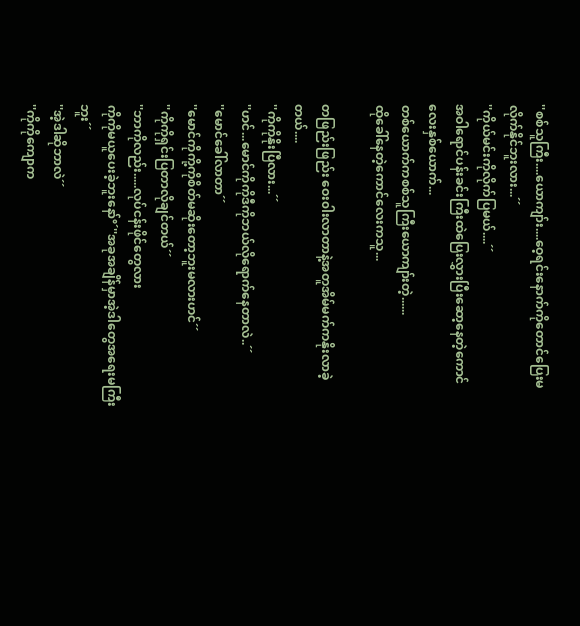''စစ်သူကြီး....ယောကျာ်း....ဝေ့ရင်းနောက်ကိုတောင်ပြေးမလိုက်နိုင်ဘူးလား...´´
''ကိုယ်မင်းကိုလိုက်ပြမယ်....´´
အဝါရောင်ပန်းခင်းကြီးထဲပြေးလွှားပြီးဆော့နေတဲ့ကောင်လေးနှစ်ယောက်...
တစ်ယောက်ကစစ်သူကြီးယောကျာ်းတဲ့......
ထိုခေါ်နေတဲ့ကောင်လေးကသူ...

တဖြည်းဖြည်း ဝေး၀ါးလာတာနဲ့အတူအိမ်မက်ကနိုးလာခဲ့တယ်....
''ကိုကိုနိုးပြီလား...´´
''ဟင်...မောင်ကိုကိုဒီကိုဘယ်လိုရောက်နေတာလဲ..´´
''မောင်ခေါ်လာတာ´´
''မောင်ကိုကို့ကိုစိတ်မဆိုးတော့ဘူးမလားဟင်´´
''ကိုကိုရှင်းပြတာလိုချင်တယ်´´
''ဘာကိုလည်း.....လုပ်ငန်းဖိုင်တွေလား
ကိုကိုမယူပေးခဲ့ဘူးနော်°´''အခုအချိန်မှာအဲ့ဒါတွေအရေးမကြီးဘူး´´
''အဲ့ဒါဆိုဘာလဲ´´
''ကိုကိုကျောက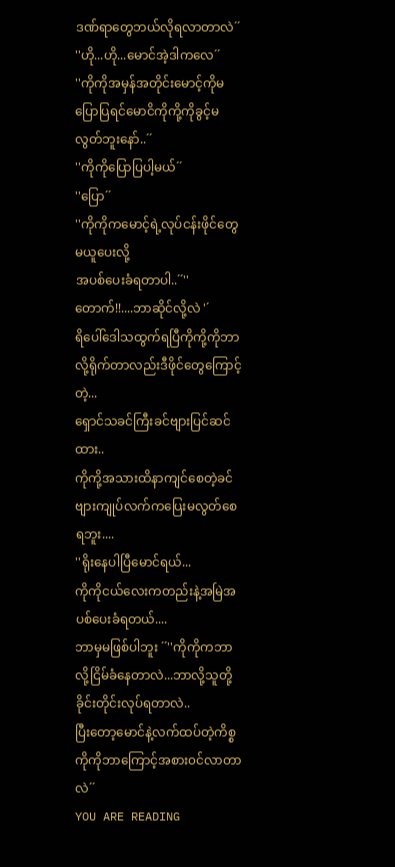ဒဏ်ရာတွေဘယ်လိုရလာတာလဲ´´
''ဟို...ဟို...မောင်အဲ့ဒါကလေ´´
''ကိုကိုအမှန်အတိုင်းမောင့်ကိုမပြောပြရင်မောငိကိုကို့ကိုခွင့်မလွတ်ဘူးနော်..´´
''ကိုကိုပြောပြပါ့မယ်´´
''ပြော´´
''ကိုကိုကမောင့်ရဲ့လုပ်ငန်းဖိုင်တွေမယူပေးလို့
အပစ်ပေးခံရတာပါ..´´''တောက်!!....ဘာဆိုင်လို့လဲ '´
ရိပေါ်ဒေါသထွက်ရပြီကိုကို့ကိုဘာလို့ရိုက်တာလည်းဒီဖိုင်တွေကြောင့်တဲ့...
ရှောင်သခင်ကြီးခင်ဗျားပြင်ဆင်ထား..
ကိုကို့အသားထိနာကျင်စေတဲ့ခင်ဗျားကျုပ်လက်ကပြေးမလွတ်စေရဘူး....
''ရိုးနေပါပြီမောင်ရယ်...
ကိုကိုငယ်လေးကတည်းနဲ့အမြဲအပစ်ပေးခံရတယ်....
ဘာမှမဖြစ်ပါဘူး ´´''ကိုကိုကဘာလို့ငြိမ်ခံနေတာလဲ...ဘာလို့သူတို့ခိုင်းတိုင်းလုပ်ရတာလဲ..
ပြီးတော့မောင်နဲ့လက်ထပ်တဲ့ကိစ္စကိုကိုဘာကြောင့်အစား၀င်လာတာလဲ´´
YOU ARE READING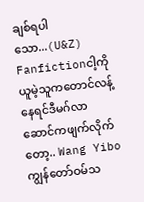ချစ်ရပါသော...(U&Z)
Fanfictionငါ့ကိုယူမဲ့သူကတောင်လန့်နေရင်ဒီမဂ်လာဆောင်ကဖျက်လိုက်တော့.. Wang Yibo ကျွန်တော်ဝမ်သ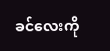ခင်လေးကို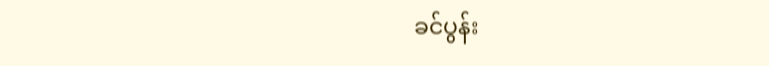ခင်ပွန်း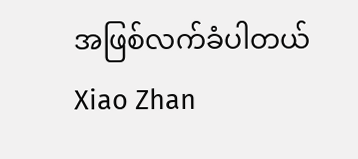အဖြစ်လက်ခံပါတယ် Xiao Zhan